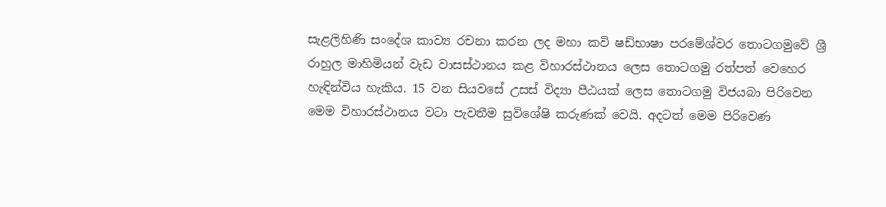සැළලිහිණි සංදේශ කාව්‍ය රචනා කරන ලද මහා කවි ෂඩ්භාෂා පරමේශ්වර තොටගමුවේ ශ්‍රී රාහුල මාහිමියන් වැඩ වාසස්ථානය කළ විහාරස්ථානය ලෙස තොටගමු රත්පත් වෙහෙර හැඳින්විය හැකිය. 15 වන සියවසේ උසස් විද්‍යා පීඨයක් ලෙස තොටගමු විජයබා පිරිවෙන මෙම විහාරස්ථානය වටා පැවතීම සුවිශේෂි කරුණක් වෙයි. අදටත් මෙම පිරිවෙණ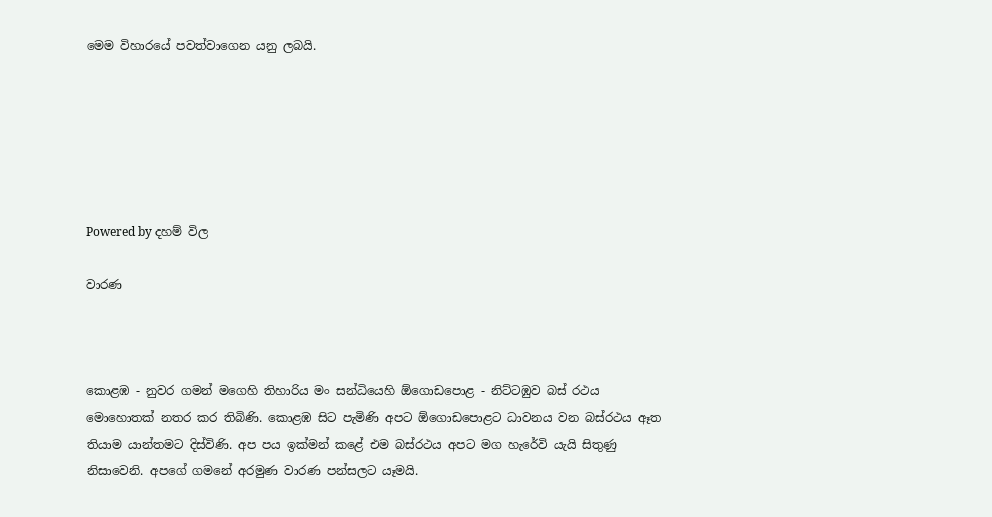මෙම විහාරයේ පවත්වාගෙන යනු ලබයි.






Powered by දහම් විල

වාරණ



කොළඹ - නුවර ගමන් මගෙහි තිහාරිය මං සන්ධියෙහි ඕගොඩ‍පොළ - නිට්ටඹුව බස් රථය මොහොතක් නතර කර තිබිණි. කොළඹ සිට පැමිණි අපට ඕගොඩපොළට ධාවනය වන බස්රථය ඈත තියාම යාන්තමට දිස්විණි. අප පය ඉක්මන් කළේ එම බස්රථය අපට මග හැරේවි යැයි සිතුණු නිසාවෙනි. අපගේ ගමනේ අරමුණ වාරණ පන්සලට යෑමයි.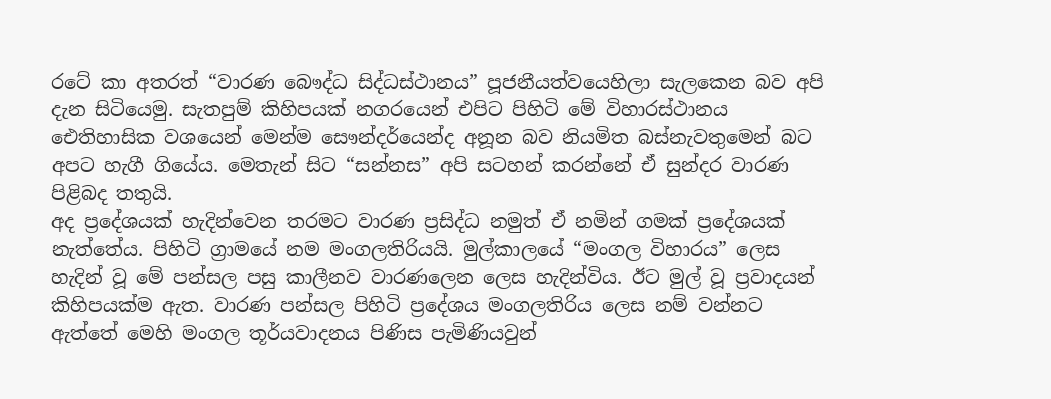රටේ කා අතරත් “වාරණ බෞද්ධ සිද්ධස්ථානය” පූජනීයත්වයෙහිලා සැලකෙන බව අපි දැන සිටියෙමු. සැතපුම් කිහිපයක් නගරයෙන් එපිට පිහිටි මේ විහාරස්ථානය ඓතිහාසික වශයෙන් මෙන්ම සෞන්දර්යෙන්ද අනූන බව නියමිත බස්නැවතුමෙන් බට අපට හැගී ගියේය. මෙතැන් සිට “සන්නස” අපි සටහන් කරන්නේ ඒ සුන්දර වාරණ පිළිබද තතුයි.
අද ප්‍රදේශයක් හැදින්වෙන තරමට වාරණ ප්‍රසිද්ධ නමුත් ඒ නමින් ගමක් ප්‍රදේශයක් නැත්තේය. පිහිටි ග්‍රාමයේ නම මංගලතිරියයි. මුල්කාලයේ “මංගල විහාරය” ලෙස හැදින් වූ මේ පන්සල පසු කාලීනව වාරණලෙන ලෙස හැදින්විය. ඊට මුල් වූ ප්‍රවාදයන් කිහිපයක්ම ඇත. වාරණ පන්සල පිහිටි ප්‍රදේශය මංගලතිරිය ලෙස නම් වන්නට ඇත්තේ මෙහි මංගල තූර්යවාදනය පිණිස පැමිණියවුන්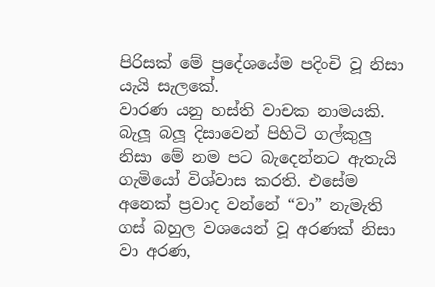පිරිසක් මේ ප්‍රදේශයේම පදිංචි වූ නිසා යැයි සැලකේ.
වාරණ යනු හස්ති වාචක නාමයකි. බැලූ බලූ දිසාවෙන් පිහිටි ගල්කුලු නිසා මේ නම පට බැදෙන්නට ඇතැයි ගැමියෝ විශ්වාස කරති. එසේම අනෙක් ප්‍රවාද වන්නේ “වා” නැමැති ගස් බහුල වශයෙන් වූ අරණක් නිසා වා අරණ,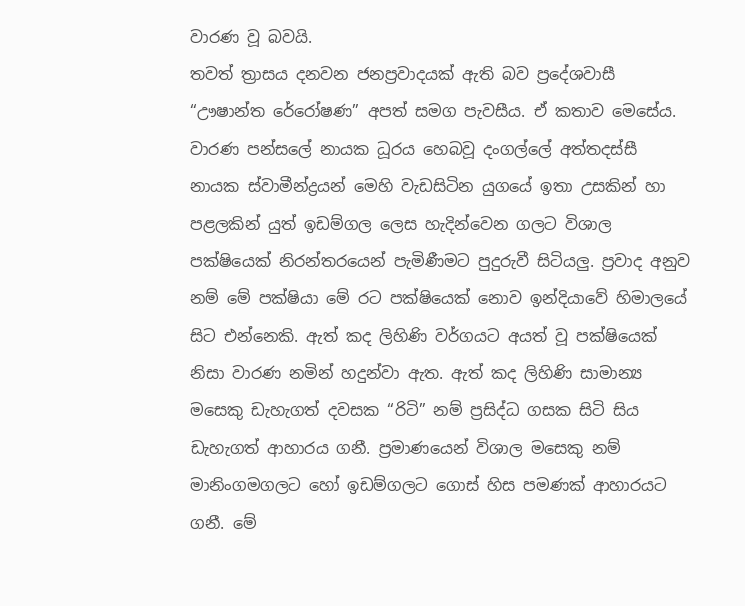වාරණ වූ බවයි.
තවත් ත්‍රාසය දනවන ජනප්‍රවාදයක් ඇති බව ප්‍රදේශවාසී “ඌෂාන්ත රේරෝෂණ” අපත් සමග පැවසීය. ඒ කතාව මෙසේය.
වාරණ පන්සලේ නායක ධූරය හෙබවූ දංගල්ලේ අත්තදස්සී නායක ස්වාමීන්ද්‍රයන් මෙහි වැඩසිටින යුගයේ ඉතා උසකින් හා පළලකින් යුත් ඉඩම්ගල ලෙස හැදින්වෙන ගලට විශාල පක්ෂියෙක් නිරන්තරයෙන් පැමිණීමට පුදුරුවී සිටියලු. ප්‍රවාද අනුව නම් මේ පක්ෂියා මේ රට පක්ෂියෙක් නොව ඉන්දියාවේ හිමාලයේ සිට එන්නෙකි. ඇත් කද ලිහිණි වර්ගයට අයත් වූ පක්ෂියෙක් නිසා වාරණ නමින් හදුන්වා ඇත. ඇත් කද ලිහිණි සාමාන්‍ය මසෙකු ඩැහැගත් දවසක “රිටි” නම් ප්‍රසිද්ධ ගසක සිටි සිය ඩැහැගත් ආහාරය ගනී. ප්‍රමාණයෙන් විශාල මසෙකු නම් මානිංගමගලට හෝ ඉඩම්ගලට ගොස් හිස පමණක් ආහාරයට ගනී. මේ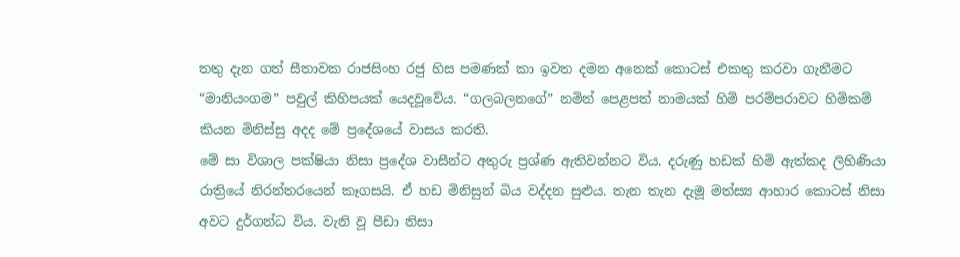තතු දැන ගත් සීතාවක රාජසිංහ රජු හිස පමණක් කා ඉවත දමන අනෙක් කොටස් එකතු කරවා ගැනීමට “මානියංගම” පවුල් කිහිපයක් යෙදවූවේය. “ගලබලනගේ” නමින් පෙළපත් නාමයක් හිමි පරම්පරාවට හිමිකම් කියන මිනිස්සු අදද මේ ප්‍රදේශයේ වාසය කරති.
මේ සා විශාල පක්ෂියා නිසා ප්‍රදේශ වාසීන්ට අතුරු ප්‍රශ්ණ ඇතිවන්නට විය. දරුණු හඩක් හිමි ඇත්කද ලිහිණියා රාත්‍රියේ නිරන්තරයෙන් කෑගසයි. ඒ හඩ මිනිසුන් බිය වද්දන සුළුය. තැන තැන දැමූ මත්ස්‍ය ආහාර කොටස් නිසා අවට දුර්ගන්ධ විය. වැනි වූ පීඩා නිසා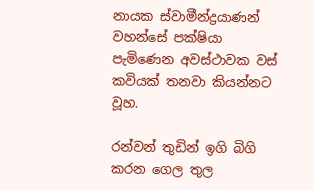නායක ස්වාමීන්ද්‍රයාණන් වහන්සේ පක්ෂියා පැමිණෙන අවස්ථාවක වස් කවියක් තනවා කියන්නට වූහ.

රන්වන් තුඩින් ඉගි බිගි කරන ගෙල තුල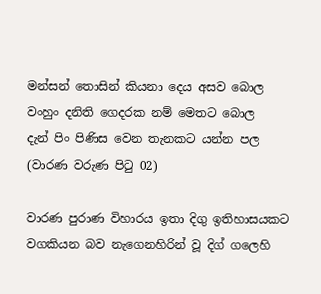මන්සන් තොසින් කියනා දෙය අසව බොල
වංහුං දනිති ගෙදරක නම් මෙතට බොල
දැන් පිං පිණිස වෙන තැනකට යන්න පල
(වාරණ වරුණ පිටු 02)

වාරණ පුරාණ විහාරය ඉතා දිගු ඉතිහාසයකට වගකියන බව නැගෙනහිරින් වූ දිග් ගලෙහි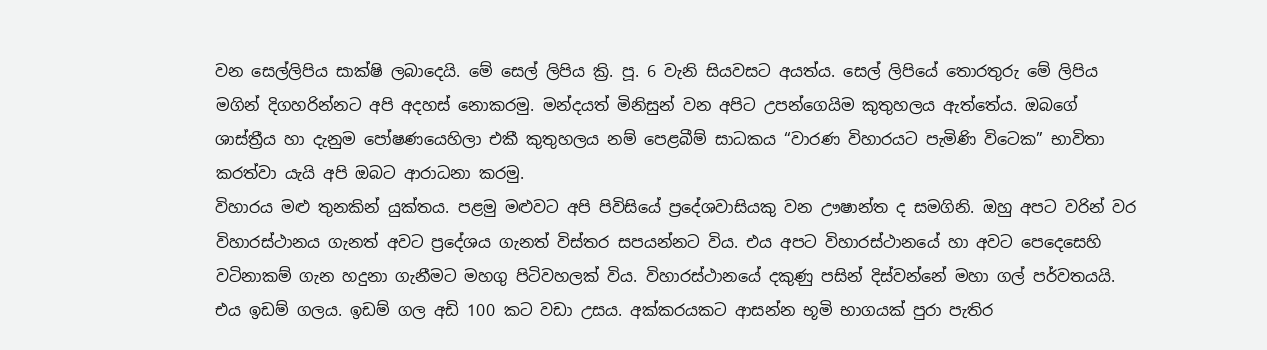වන සෙල්ලිපිය සාක්ෂි ලබාදෙයි. මේ සෙල් ලිපිය ක්‍රි. පූ. 6 වැනි සියවසට අයත්ය. සෙල් ලිපියේ තොරතුරු මේ ලිපිය මගින් දිගහරින්නට අපි අදහස් නොකරමු. මන්දයත් මිනිසුන් වන අපිට උපන්ගෙයිම කුතුහලය ඇත්තේය. ඔබගේ ශාස්ත්‍රීය හා දැනුම පෝෂණයෙහිලා එකී කුතුහලය නම් පෙළබීම් සාධකය “වාරණ විහාරයට පැමිණි විටෙක” භාවිතා කරත්වා යැයි අපි ඔබට ආරාධනා කරමු.
විහාරය මළු තුනකින් යුක්තය. පළමු මළුවට අපි පිවිසියේ ප්‍රදේශවාසියකු වන ඌෂාන්ත ද සමගිනි. ඔහු අපට වරින් වර විහාරස්ථානය ගැනත් අවට ප්‍රදේශය ගැනත් විස්තර සපයන්නට විය. එය අපට විහාරස්ථානයේ හා අවට පෙදෙසෙහි වටිනාකම් ගැන හදුනා ගැනීමට මහගු පිටිවහලක් විය. විහාරස්ථානයේ දකුණු පසින් දිස්වන්නේ මහා ගල් පර්වතයයි. එය ඉඩම් ගලය. ඉඩම් ගල අඩි 100 කට වඩා උසය. අක්කරයකට ආසන්න භූමි භාගයක් පුරා පැතිර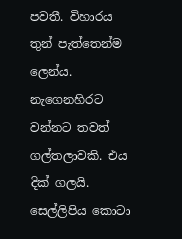පවතී. විහාරය තුන් පැත්තෙන්ම ලෙන්ය. නැගෙනහිරට වන්නට තවත් ගල්තලාවකි. එය දික් ගලයි. සෙල්ලිපිය කොටා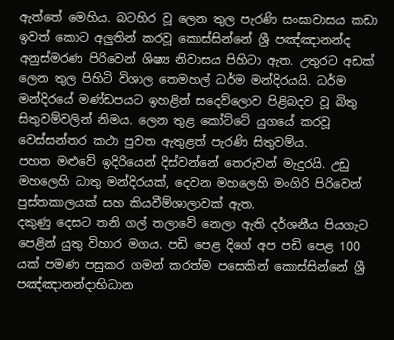ඇත්තේ මෙහිය. බටහිර වූ ලෙන තුල පැරණි සංඝාවාසය කඩා ඉවත් කොට අලුතින් කරවූ කොස්සින්නේ ශ්‍රී පඤ්ඤානන්ද අනුස්මරණ පිරිවෙන් ශිෂ්‍ය නිවාසය පිහිටා ඇත. උතුරට අඩක් ලෙන තුල පිහිටි විශාල තෙමහල් ධර්ම මන්දිරයයි. ධර්ම මන්දිරයේ මණ්ඩපයට ඉහළින් සදෙව්ලොව පිළිබදව වූ බිතු සිතුවම්වලින් නිමය. ලෙන තුළ කෝට්ටේ යුගයේ කරවූ වෙස්සන්තර කථා පුවත ඇතුළත් පැරණි සිතුවම්ය.
පහත මළුවේ ඉදිරියෙන් දිස්වන්නේ තෙරුවන් මැදුරයි. උඩු මහලෙහි ධාතු මන්දිරයක්, දෙවන මහලෙහි මංගිරි පිරිවෙන් පුස්තකාලයක් සහ කියවීම්ශාලාවක් ඇත.
දකුණු දෙසට තනි ගල් තලාවේ නෙලා ඇති දර්ශනීය පියගැට පෙළින් යුතු විහාර මගය. පඩි පෙළ දිගේ අප පඩි පෙළ 100 යක් පමණ පසුකර ගමන් කරත්ම පසෙකින් කොස්සින්නේ ශ්‍රී පඤ්ඤානන්දාභිධාන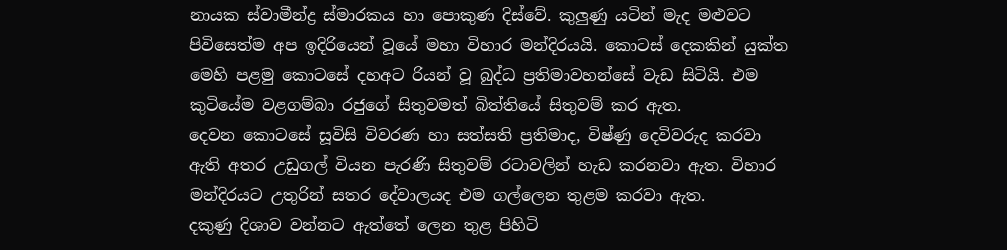නායක ස්වාමීන්ද්‍ර ස්මාරකය හා පොකුණ දිස්වේ. කුලුණු යටින් මැද මළුවට පිවිසෙත්ම අප ඉදිරියෙන් වූයේ මහා විහාර මන්දිරයයි. කොටස් දෙකකින් යුක්ත මෙහි පළමු කොටසේ දහඅට රියන් වූ බුද්ධ ප්‍රතිමාවහන්සේ වැඩ සිටියි. එම කුටියේම වළගම්බා රජුගේ සිතුවමත් බිත්තියේ සිතුවම් කර ඇත.
දෙවන කොටසේ සූවිසි විවරණ හා සත්සති ප්‍රතිමාද, විෂ්ණු දෙවිවරුද කරවා ඇති අතර උඩුගල් වියන පැරණි සිතුවම් රටාවලින් හැඩ කරනවා ඇත. විහාර මන්දිරයට උතුරින් සතර දේවාලයද එම ගල්ලෙන තුළම කරවා ඇත.
දකුණු දිශාව වන්නට ඇත්තේ ලෙන තුළ පිහිටි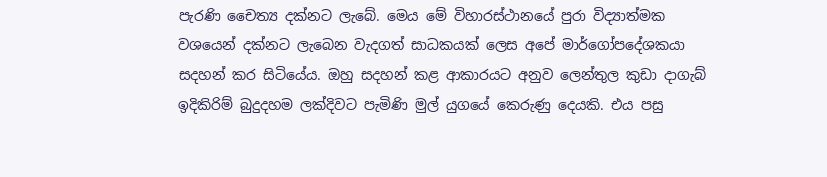පැරණි චෛත්‍ය දක්නට ලැබේ. මෙය මේ විහාරස්ථානයේ පුරා විද්‍යාත්මක වශයෙන් දක්නට ලැබෙන වැදගත් සාධකයක් ලෙස අපේ මාර්ගෝපදේශකයා සදහන් කර සිටියේය. ඔහු සදහන් කළ ආකාරයට අනුව ලෙන්තුල කුඩා දාගැබ් ඉදිකිරිම් බුදුදහම ලක්දිවට පැමිණි මුල් යුගයේ කෙරුණු දෙයකි. එය පසු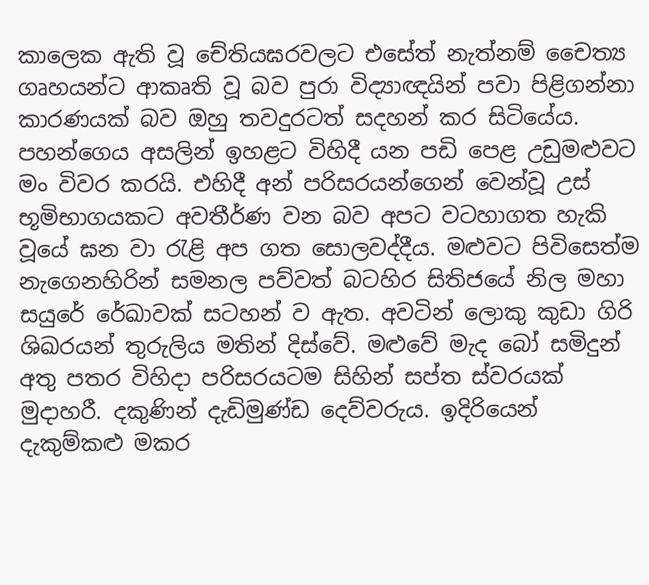කාලෙක ඇති වූ චේතියඝරවලට එසේත් නැත්නම් චෛත්‍ය ගෘහයන්ට ආකෘති වූ බව පුරා විද්‍යාඥයින් පවා පිළිගන්නා කාරණයක් බව ඔහු තවදුරටත් සදහන් කර සිටියේය.
පහන්ගෙය අසලින් ඉහළට විහිදී යන පඩි පෙළ උඩුමළුවට මං විවර කරයි. එහිදී අන් පරිසරයන්ගෙන් වෙන්වූ උස් භූමිභාගයකට අවතීර්ණ වන බව අපට වටහාගත හැකි වූයේ ඝන වා රැළි අප ගත සොලවද්දීය. මළුවට පිවිසෙත්ම නැගෙනහිරින් සමනල පව්වත් බටහිර සිතිජයේ නිල මහා සයුරේ රේඛාවක් සටහන් ව ඇත. අවටින් ලොකු කුඩා ගිරි ශිඛරයන් තුරුලිය මතින් දිස්වේ. මළුවේ මැද බෝ සමිදුන් අතු පතර විහිදා පරිසරයටම සිහින් සප්ත ස්වරයක් මුදාහරී. දකුණින් දැඩිමුණ්ඩ දෙව්වරුය. ඉදිරියෙන් දැකුම්කළු මකර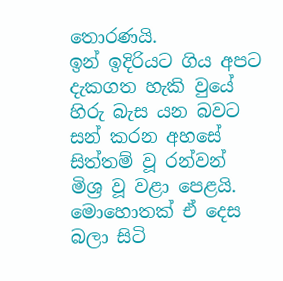තොරණයි.
ඉන් ඉදිරියට ගිය අපට දැකගත හැකි වුයේ හිරු බැස යන බවට සන් කරන අහසේ සිත්තම් වූ රන්වන් මිශ්‍ර වූ වළා පෙළයි. මොහොතක් ඒ දෙස බලා සිටි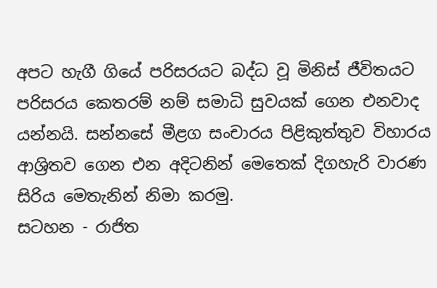අපට හැගී ගියේ පරිසරයට බද්ධ වූ මිනිස් ජීවිතයට පරිසරය කෙතරම් නම් සමාධි සුවයක් ගෙන එනවාද යන්නයි. සන්නසේ මීළග සංචාරය පිළිකුත්තුව විහාරය ආශ්‍රිතව ගෙන එන අදිටනින් මෙතෙක් දිගහැරි වාරණ සිරිය මෙතැනින් නිමා කරමු.
සටහන - රාජිත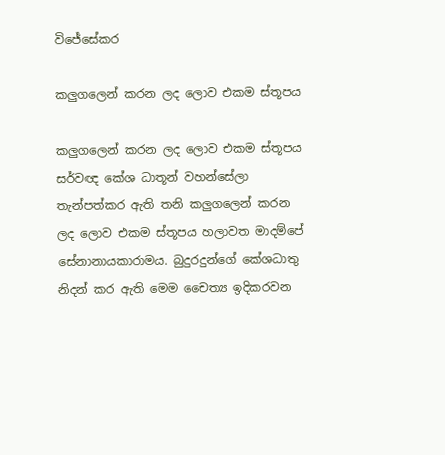විජේසේකර

කලුගලෙන් කරන ලද ලොව එකම ස්තූපය

කලුගලෙන් කරන ලද ලොව එකම ස්තූපය
සර්වඥ කේශ ධාතූන් වහන්සේලා තැන්පත්කර ඇති තනි කලුගලෙන් කරන ලද ලොව එකම ස්තූපය හලාවත මාදම්පේ සේනානායකාරාමය. බුදුරදුන්ගේ කේශධාතු නිදන් කර ඇති මෙම චෛත්‍ය ඉදිකරවන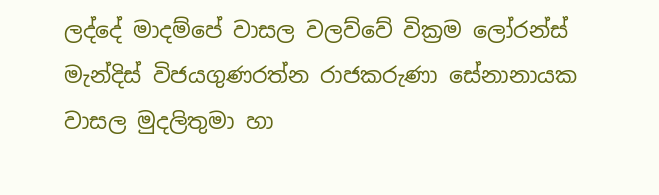ලද්දේ මාදම්පේ වාසල වලව්වේ වික්‍රම ලෝරන්ස් මැන්දිස් විජයගුණරත්න රාජකරුණා සේනානායක වාසල මුදලිතුමා හා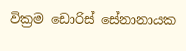වික්‍රම ඩොරිස් සේනානායක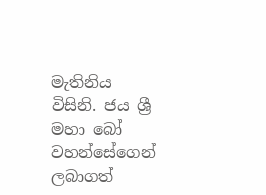මැතිනිය විසිනි. ජය ශ්‍රී මහා බෝ වහන්සේගෙන් ලබාගත්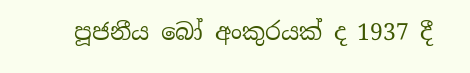පූජනීය බෝ අංකුරයක් ද 1937 දී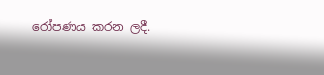රෝපණය කරන ලදී.